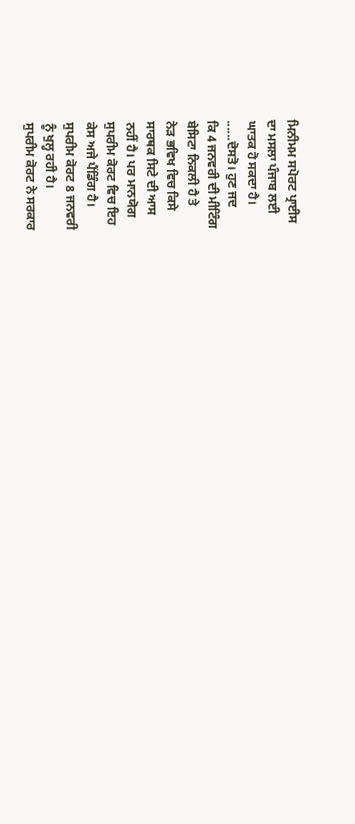ਮਿਨੀਮਮ ਸਪੋਰਟ ਪ੍ਰਾਈਸ
ਦਾ ਮਸਲਾ ਪੰਜਾਬ ਲਈ
ਘਾਤਕ ਹੋ ਸਕਦਾ ਹੈ।
......ਦੋਸਤੋ। ਹੁਣ ਜਦ
ਕਿ 4 ਜਨਵਰੀ ਦੀ ਮੀਟਿੰਗ
ਬੇਸਿਟਾ ਨਿਕਲੀ ਹੈ ਤੇ
ਨੇੜ ਭਵਿਖ ਵਿਚ ਕਿਸੇ
ਸਾਰਥਕ ਸਿਟੇ ਦੀ ਆਸ
ਨਹੀਂ ਹੈ। ਪਰ ਮਾਨਯੋਗ
ਸੁਪਰੀਮ ਕੋਰਟ ਵਿਚ ਇਹ
ਕੇਸ ਅਜੇ ਪੈਂਡਿੰਗ ਹੈ।
ਸੁਪਰੀਮ ਕੋਰਟ 8 ਜਨਵਰੀ
ਨੂੰ ਖੁਲ੍ਹ ਰਹੀ ਹੈ।
ਸੁਪਰੀਮ ਕੋਰਟ ਨੇ ਸਰਕਾਰ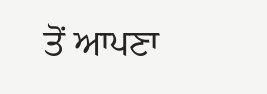ਤੋਂ ਆਪਣਾ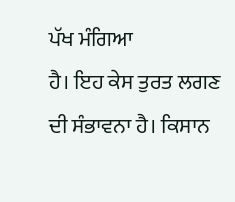ਪੱਖ ਮੰਗਿਆ
ਹੈ। ਇਹ ਕੇਸ ਤੁਰਤ ਲਗਣ
ਦੀ ਸੰਭਾਵਨਾ ਹੈ। ਕਿਸਾਨ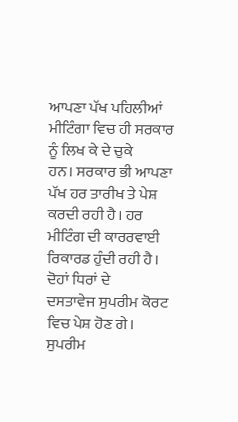ਆਪਣਾ ਪੱਖ ਪਹਿਲੀਆਂ
ਮੀਟਿੰਗਾ ਵਿਚ ਹੀ ਸਰਕਾਰ
ਨੂੰ ਲਿਖ ਕੇ ਦੇ ਚੁਕੇ
ਹਨ। ਸਰਕਾਰ ਭੀ ਆਪਣਾ
ਪੱਖ ਹਰ ਤਾਰੀਖ ਤੇ ਪੇਸ਼
ਕਰਦੀ ਰਹੀ ਹੈ। ਹਰ
ਮੀਟਿੰਗ ਦੀ ਕਾਰਰਵਾਈ
ਰਿਕਾਰਡ ਹੁੰਦੀ ਰਹੀ ਹੈ।
ਦੋਹਾਂ ਧਿਰਾਂ ਦੇ
ਦਸਤਾਵੇਜ ਸੁਪਰੀਮ ਕੋਰਟ
ਵਿਚ ਪੇਸ਼ ਹੋਣ ਗੇ।
ਸੁਪਰੀਮ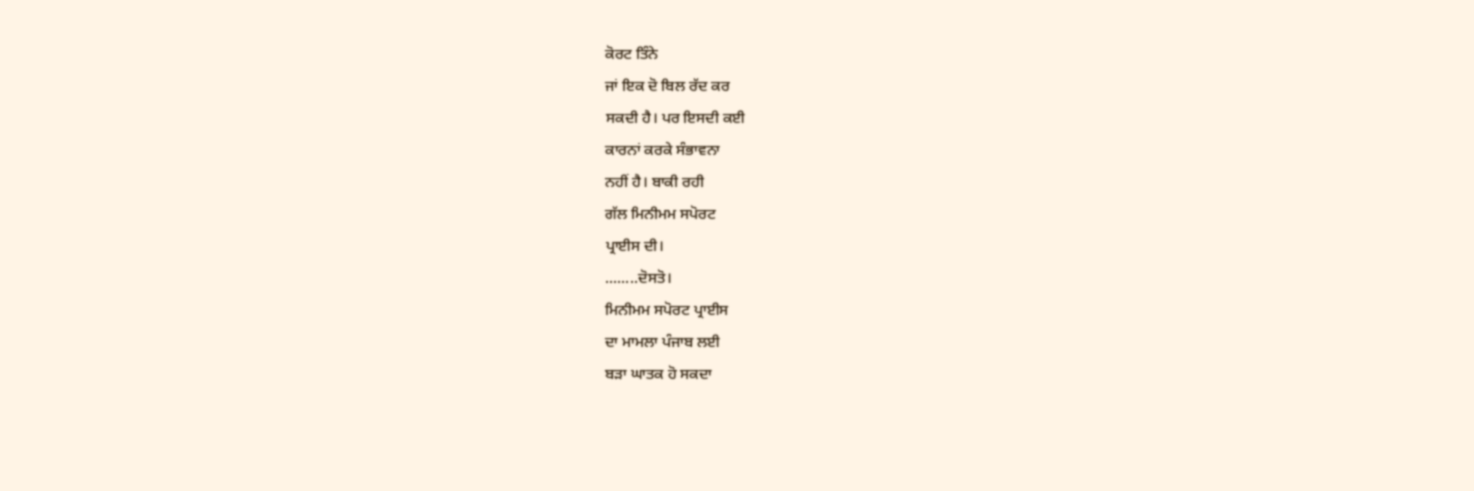ਕੋਰਟ ਤਿੰਨੇ
ਜਾਂ ਇਕ ਦੋ ਬਿਲ ਰੱਦ ਕਰ
ਸਕਦੀ ਹੈ। ਪਰ ਇਸਦੀ ਕਈ
ਕਾਰਨਾਂ ਕਰਕੇ ਸੰਭਾਵਨਾ
ਨਹੀਂ ਹੈ। ਬਾਕੀ ਰਹੀ
ਗੱਲ ਮਿਨੀਮਮ ਸਪੋਰਟ
ਪ੍ਰਾਈਸ ਦੀ।
........ਦੋਸਤੋ।
ਮਿਨੀਮਮ ਸਪੋਰਟ ਪ੍ਰਾਈਸ
ਦਾ ਮਾਮਲਾ ਪੰਜਾਬ ਲਈ
ਬੜਾ ਘਾਤਕ ਹੋ ਸਕਦਾ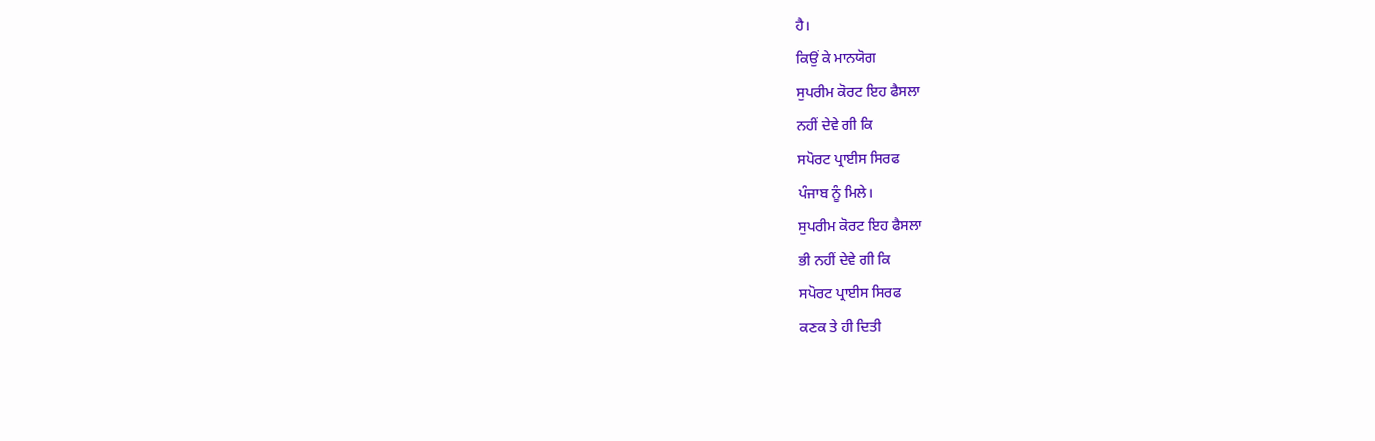ਹੈ।
ਕਿਉਂ ਕੇ ਮਾਨਯੋਗ
ਸੁਪਰੀਮ ਕੋਰਟ ਇਹ ਫੈਸਲਾ
ਨਹੀਂ ਦੇਵੇ ਗੀ ਕਿ
ਸਪੋਰਟ ਪ੍ਰਾਈਸ ਸਿਰਫ
ਪੰਜਾਬ ਨੂੰ ਮਿਲੇ।
ਸੁਪਰੀਮ ਕੋਰਟ ਇਹ ਫੈਸਲਾ
ਭੀ ਨਹੀਂ ਦੇਵੇ ਗੀ ਕਿ
ਸਪੋਰਟ ਪ੍ਰਾਈਸ ਸਿਰਫ
ਕਣਕ ਤੇ ਹੀ ਦਿਤੀ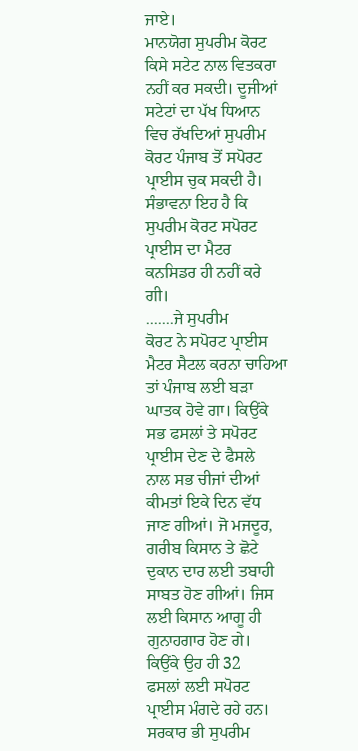ਜਾਏ।
ਮਾਨਯੋਗ ਸੁਪਰੀਮ ਕੋਰਟ
ਕਿਸੇ ਸਟੇਟ ਨਾਲ ਵਿਤਕਰਾ
ਨਹੀਂ ਕਰ ਸਕਦੀ। ਦੂਜੀਆਂ
ਸਟੇਟਾਂ ਦਾ ਪੱਖ ਧਿਆਨ
ਵਿਚ ਰੱਖਦਿਆਂ ਸੁਪਰੀਮ
ਕੋਰਟ ਪੰਜਾਬ ਤੋਂ ਸਪੋਰਟ
ਪ੍ਰਾਈਸ ਚੁਕ ਸਕਦੀ ਹੈ।
ਸੰਭਾਵਨਾ ਇਹ ਹੈ ਕਿ
ਸੁਪਰੀਮ ਕੋਰਟ ਸਪੋਰਟ
ਪ੍ਰਾਈਸ ਦਾ ਮੈਟਰ
ਕਨਸਿਡਰ ਹੀ ਨਹੀਂ ਕਰੇ
ਗੀ।
.......ਜੇ ਸੁਪਰੀਮ
ਕੋਰਟ ਨੇ ਸਪੋਰਟ ਪ੍ਰਾਈਸ
ਮੈਟਰ ਸੈਟਲ ਕਰਨਾ ਚਾਹਿਆ
ਤਾਂ ਪੰਜਾਬ ਲਈ ਬੜਾ
ਘਾਤਕ ਹੋਵੇ ਗਾ। ਕਿਉਂਕੇ
ਸਭ ਫਸਲਾਂ ਤੇ ਸਪੋਰਟ
ਪ੍ਰਾਈਸ ਦੇਣ ਦੇ ਫੈਸਲੇ
ਨਾਲ ਸਭ ਚੀਜਾਂ ਦੀਆਂ
ਕੀਮਤਾਂ ਇਕੇ ਦਿਨ ਵੱਧ
ਜਾਣ ਗੀਆਂ। ਜੋ ਮਜਦੂਰ,
ਗਰੀਬ ਕਿਸਾਨ ਤੇ ਛੋਟੇ
ਦੁਕਾਨ ਦਾਰ ਲਈ ਤਬਾਹੀ
ਸਾਬਤ ਹੋਣ ਗੀਆਂ। ਜਿਸ
ਲਈ ਕਿਸਾਨ ਆਗੂ ਹੀ
ਗੁਨਾਹਗਾਰ ਹੋਣ ਗੇ।
ਕਿਉਂਕੇ ਉਹ ਹੀ 32
ਫਸਲਾਂ ਲਈ ਸਪੋਰਟ
ਪ੍ਰਾਈਸ ਮੰਗਦੇ ਰਹੇ ਹਨ।
ਸਰਕਾਰ ਭੀ ਸੁਪਰੀਮ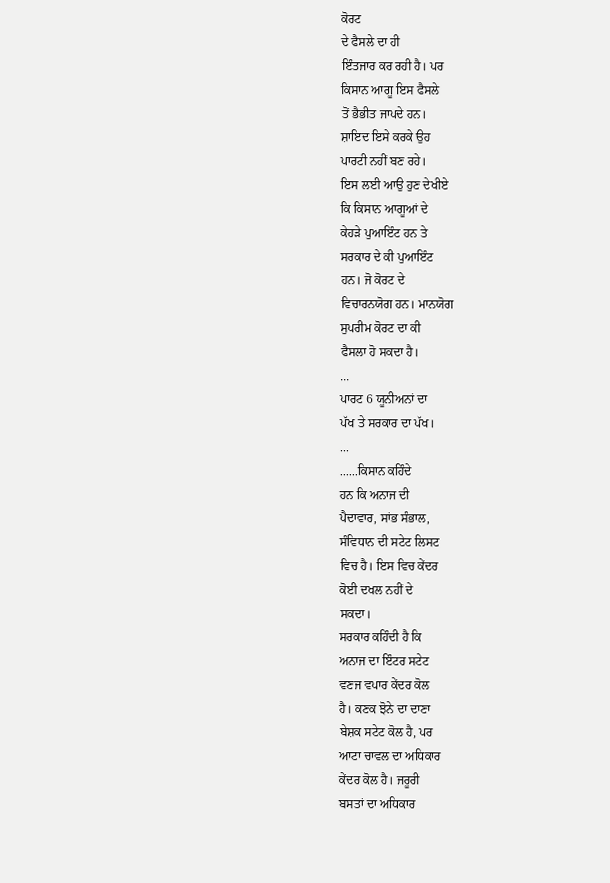ਕੋਰਟ
ਦੇ ਫੈਸਲੇ ਦਾ ਹੀ
ਇੰਤਜਾਰ ਕਰ ਰਹੀ ਹੈ। ਪਰ
ਕਿਸਾਨ ਆਗੂ ਇਸ ਫੈਸਲੇ
ਤੋਂ ਭੈਭੀਤ ਜਾਪਦੇ ਹਨ।
ਸ਼ਾਇਦ ਇਸੇ ਕਰਕੇ ਉਹ
ਪਾਰਟੀ ਨਹੀਂ ਬਣ ਰਹੇ।
ਇਸ ਲਈ ਆਉ ਹੁਣ ਦੇਖੀਏ
ਕਿ ਕਿਸਾਨ ਆਗੂਆਂ ਦੇ
ਕੇਹੜੇ ਪੁਆਇੰਟ ਹਨ ਤੇ
ਸਰਕਾਰ ਦੇ ਕੀ ਪੁਆਇੰਟ
ਹਨ। ਜੋ ਕੋਰਟ ਦੇ
ਵਿਚਾਰਨਯੋਗ ਹਨ। ਮਾਨਯੋਗ
ਸੁਪਰੀਮ ਕੋਰਟ ਦਾ ਕੀ
ਫੈਸਲਾ ਹੋ ਸਕਦਾ ਹੈ।
...
ਪਾਰਟ 6 ਯੂਨੀਅਨਾਂ ਦਾ
ਪੱਖ ਤੇ ਸਰਕਾਰ ਦਾ ਪੱਖ।
...
......ਕਿਸਾਨ ਕਹਿੰਦੇ
ਹਨ ਕਿ ਅਨਾਜ ਦੀ
ਪੈਦਾਵਾਰ, ਸਾਂਭ ਸੰਭਾਲ,
ਸੰਵਿਧਾਨ ਦੀ ਸਟੇਟ ਲਿਸਟ
ਵਿਚ ਹੈ। ਇਸ ਵਿਚ ਕੇਂਦਰ
ਕੋਈ ਦਖਲ ਨਹੀਂ ਦੇ
ਸਕਦਾ।
ਸਰਕਾਰ ਕਹਿੰਦੀ ਹੈ ਕਿ
ਅਨਾਜ ਦਾ ਇੰਟਰ ਸਟੇਟ
ਵਣਜ ਵਪਾਰ ਕੇਂਦਰ ਕੋਲ
ਹੈ। ਕਣਕ ਝੋਨੇ ਦਾ ਦਾਣਾ
ਬੇਸ਼ਕ ਸਟੇਟ ਕੋਲ ਹੈ, ਪਰ
ਆਟਾ ਚਾਵਲ ਦਾ ਅਧਿਕਾਰ
ਕੇਂਦਰ ਕੋਲ ਹੈ। ਜਰੂਰੀ
ਬਸਤਾਂ ਦਾ ਅਧਿਕਾਰ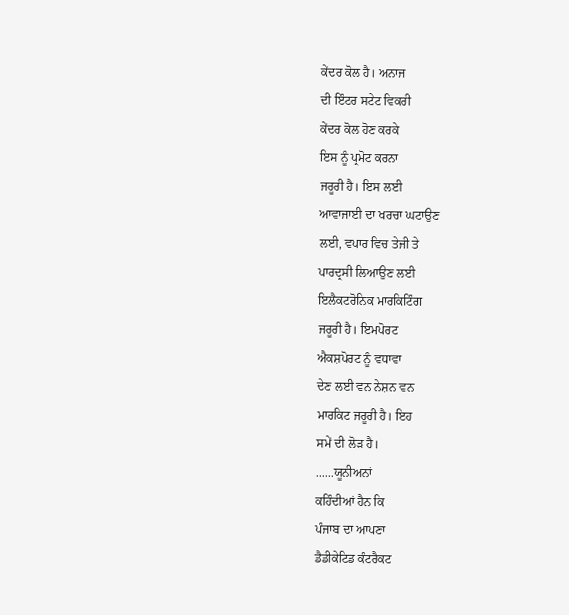ਕੇਂਦਰ ਕੋਲ ਹੈ। ਅਨਾਜ
ਦੀ ਇੰਟਰ ਸਟੇਟ ਵਿਕਰੀ
ਕੇਂਦਰ ਕੋਲ ਹੋਣ ਕਰਕੇ
ਇਸ ਨੂੰ ਪ੍ਰਮੋਟ ਕਰਨਾ
ਜਰੂਰੀ ਹੈ। ਇਸ ਲਈ
ਆਵਾਜਾਈ ਦਾ ਖਰਚਾ ਘਟਾਉਣ
ਲਈ, ਵਪਾਰ ਵਿਚ ਤੇਜੀ ਤੇ
ਪਾਰਦ੍ਰਸੀ ਲਿਆਉਣ ਲਈ
ਇਲੈਕਟਰੋਨਿਕ ਮਾਰਕਿਟਿੰਗ
ਜਰੂਰੀ ਹੈ। ਇਮਪੋਰਟ
ਐਕਸ਼ਪੋਰਟ ਨੂੰ ਵਧਾਵਾ
ਦੇਣ ਲਈ ਵਨ ਨੇਸ਼ਨ ਵਨ
ਮਾਰਕਿਟ ਜਰੂਰੀ ਹੈ। ਇਹ
ਸਮੇਂ ਦੀ ਲੋੜ ਹੈ।
......ਯੂਨੀਅਨਾਂ
ਕਹਿੰਦੀਆਂ ਹੈਨ ਕਿ
ਪੰਜਾਬ ਦਾ ਆਪਣਾ
ਡੈਡੀਕੇਟਿਡ ਕੰਟਰੈਕਟ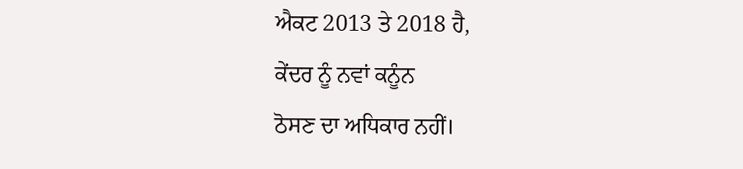ਐਕਟ 2013 ਤੇ 2018 ਹੈ,
ਕੇਂਦਰ ਨੂੰ ਨਵਾਂ ਕਨੂੰਨ
ਠੋਸਣ ਦਾ ਅਧਿਕਾਰ ਨਹੀਂ।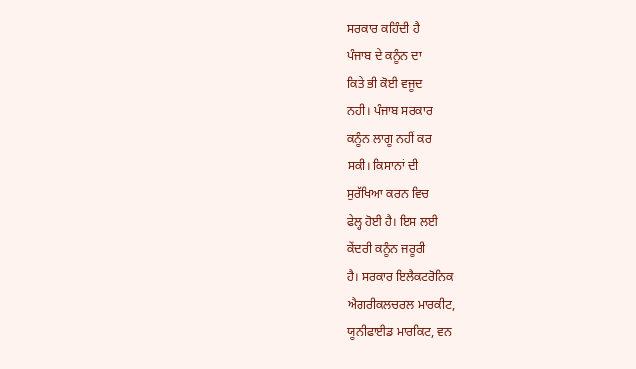ਸਰਕਾਰ ਕਹਿੰਦੀ ਹੈ
ਪੰਜਾਬ ਦੇ ਕਨੂੰਨ ਦਾ
ਕਿਤੇ ਭੀ ਕੋਈ ਵਜੂਦ
ਨਹੀ। ਪੰਜਾਬ ਸਰਕਾਰ
ਕਨੂੰਨ ਲਾਗੂ ਨਹੀਂ ਕਰ
ਸਕੀ। ਕਿਸਾਨਾਂ ਦੀ
ਸੁਰੱਖਿਆ ਕਰਨ ਵਿਚ
ਫੇਲ੍ਹ ਹੋਈ ਹੈ। ਇਸ ਲਈ
ਕੇਂਦਰੀ ਕਨੂੰਨ ਜਰੂਰੀ
ਹੈ। ਸਰਕਾਰ ਇਲੈਕਟਰੋਨਿਕ
ਐਗਰੀਕਲਚਰਲ ਮਾਰਕੀਟ,
ਯੂਨੀਫਾਈਡ ਮਾਰਕਿਟ, ਵਨ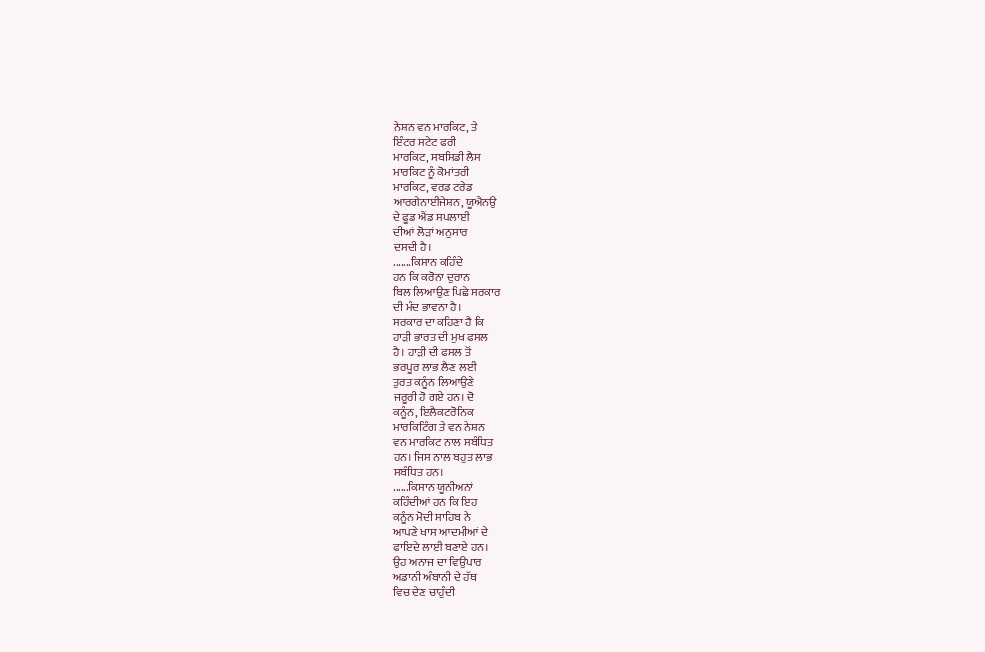ਨੇਸ਼ਨ ਵਨ ਮਾਰਕਿਟ, ਤੇ
ਇੰਟਰ ਸਟੇਟ ਫਰੀ
ਮਾਰਕਿਟ, ਸਬਸਿਡੀ ਲੈਸ
ਮਾਰਕਿਟ ਨੂੰ ਕੋਮਾਂਤਰੀ
ਮਾਰਕਿਟ, ਵਰਡ ਟਰੇਡ
ਆਰਗੇਨਾਈਜੇਸ਼ਨ, ਯੂਐਨਉ
ਦੇ ਫੂਡ ਐਂਡ ਸਪਲਾਈ
ਦੀਆਂ ਲੋੜਾਂ ਅਨੁਸਾਰ
ਦਸਦੀ ਹੈ।
.......ਕਿਸਾਨ ਕਹਿੰਦੇ
ਹਨ ਕਿ ਕਰੋਨਾ ਦੁਰਾਨ
ਬਿਲ ਲਿਆਉਣ ਪਿਛੇ ਸਰਕਾਰ
ਦੀ ਮੰਦ ਭਾਵਨਾ ਹੈ।
ਸਰਕਾਰ ਦਾ ਕਹਿਣਾ ਹੈ ਕਿ
ਹਾੜੀ ਭਾਰਤ ਦੀ ਮੁਖ ਫਸਲ
ਹੈ। ਹਾੜੀ ਦੀ ਫਸਲ ਤੋਂ
ਭਰਪੂਰ ਲਾਭ ਲੈਣ ਲਈ
ਤੁਰਤ ਕਨੂੰਨ ਲਿਆਉਣੇ
ਜਰੂਰੀ ਹੋ ਗਏ ਹਨ। ਦੋ
ਕਨੂੰਨ, ਇਲੈਕਟਰੋਨਿਕ
ਮਾਰਕਿਟਿੰਗ ਤੇ ਵਨ ਨੇਸ਼ਨ
ਵਨ ਮਾਰਕਿਟ ਨਾਲ ਸਬੰਧਿਤ
ਹਨ। ਜਿਸ ਨਾਲ ਬਹੁਤ ਲਾਭ
ਸਬੰਧਿਤ ਹਨ।
......ਕਿਸਾਨ ਯੂਨੀਅਨਾਂ
ਕਹਿੰਦੀਆਂ ਹਨ ਕਿ ਇਹ
ਕਨੂੰਨ ਮੋਦੀ ਸਾਹਿਬ ਨੇ
ਆਪਣੇ ਖਾਸ ਆਦਮੀਆਂ ਦੇ
ਫਾਇਦੇ ਲਾਈ ਬਣਾਏ ਹਨ।
ਉਹ ਅਨਾਜ ਦਾ ਵਿਉਪਾਰ
ਅਡਾਨੀ ਅੰਬਾਨੀ ਦੇ ਹੱਥ
ਵਿਚ ਦੇਣ ਚਾਹੁੰਦੀ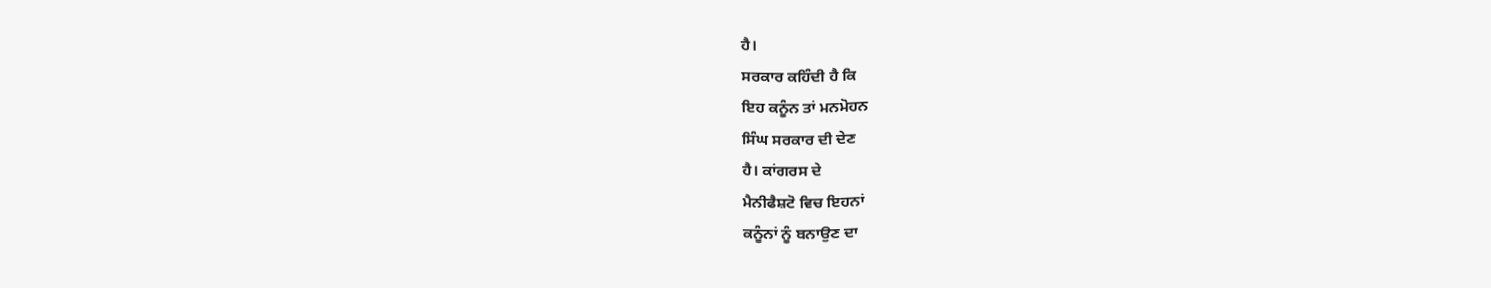ਹੈ।
ਸਰਕਾਰ ਕਹਿੰਦੀ ਹੈ ਕਿ
ਇਹ ਕਨੂੰਨ ਤਾਂ ਮਨਮੋਹਨ
ਸਿੰਘ ਸਰਕਾਰ ਦੀ ਦੇਣ
ਹੈ। ਕਾਂਗਰਸ ਦੇ
ਮੈਨੀਫੈਸ਼ਟੋ ਵਿਚ ਇਹਨਾਂ
ਕਨੂੰਨਾਂ ਨੂੰ ਬਨਾਉਣ ਦਾ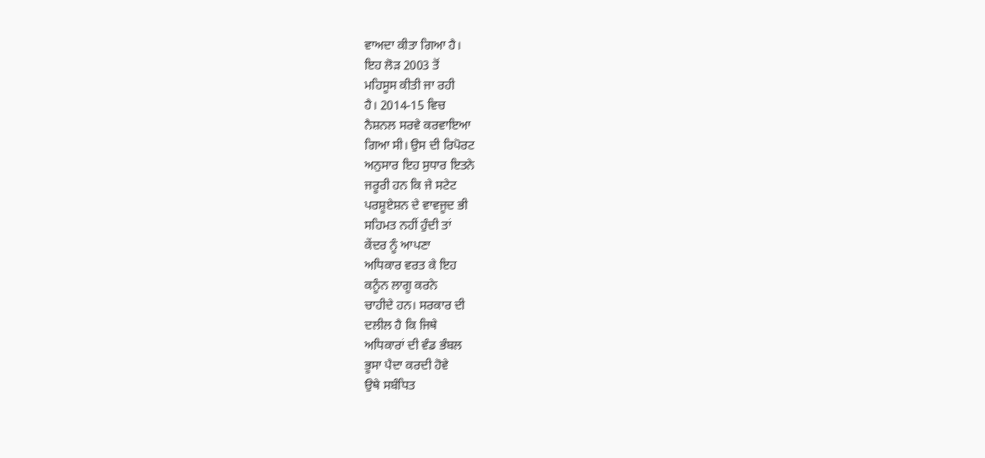ਵਾਅਦਾ ਕੀਤਾ ਗਿਆ ਹੈ।
ਇਹ ਲੋੜ 2003 ਤੋਂ
ਮਹਿਸੂਸ ਕੀਤੀ ਜਾ ਰਹੀ
ਹੈ। 2014-15 ਵਿਚ
ਨੈਸ਼ਨਲ ਸਰਵੇ ਕਰਵਾਇਆ
ਗਿਆ ਸੀ। ਉਸ ਦੀ ਰਿਪੋਰਟ
ਅਨੁਸਾਰ ਇਹ ਸੁਧਾਰ ਇਤਨੇ
ਜਰੂਰੀ ਹਨ ਕਿ ਜੇ ਸਟੇਟ
ਪਰਸ਼ੂਏਸ਼ਨ ਦੇ ਵਾਵਜੂਦ ਭੀ
ਸਹਿਮਤ ਨਹੀਂ ਹੁੰਦੀ ਤਾਂ
ਕੇਂਦਰ ਨੂੰ ਆਪਣਾ
ਅਧਿਕਾਰ ਵਰਤ ਕੇ ਇਹ
ਕਨੂੰਨ ਲਾਗੂ ਕਰਨੇ
ਚਾਹੀਦੇ ਹਨ। ਸਰਕਾਰ ਦੀ
ਦਲੀਲ ਹੈ ਕਿ ਜਿਥੇ
ਅਧਿਕਾਰਾਂ ਦੀ ਵੰਡ ਭੰਬਲ
ਭੂਸਾ ਪੈਦਾ ਕਰਦੀ ਹੋਵੇ
ਉਥੇ ਸਬੰਧਿਤ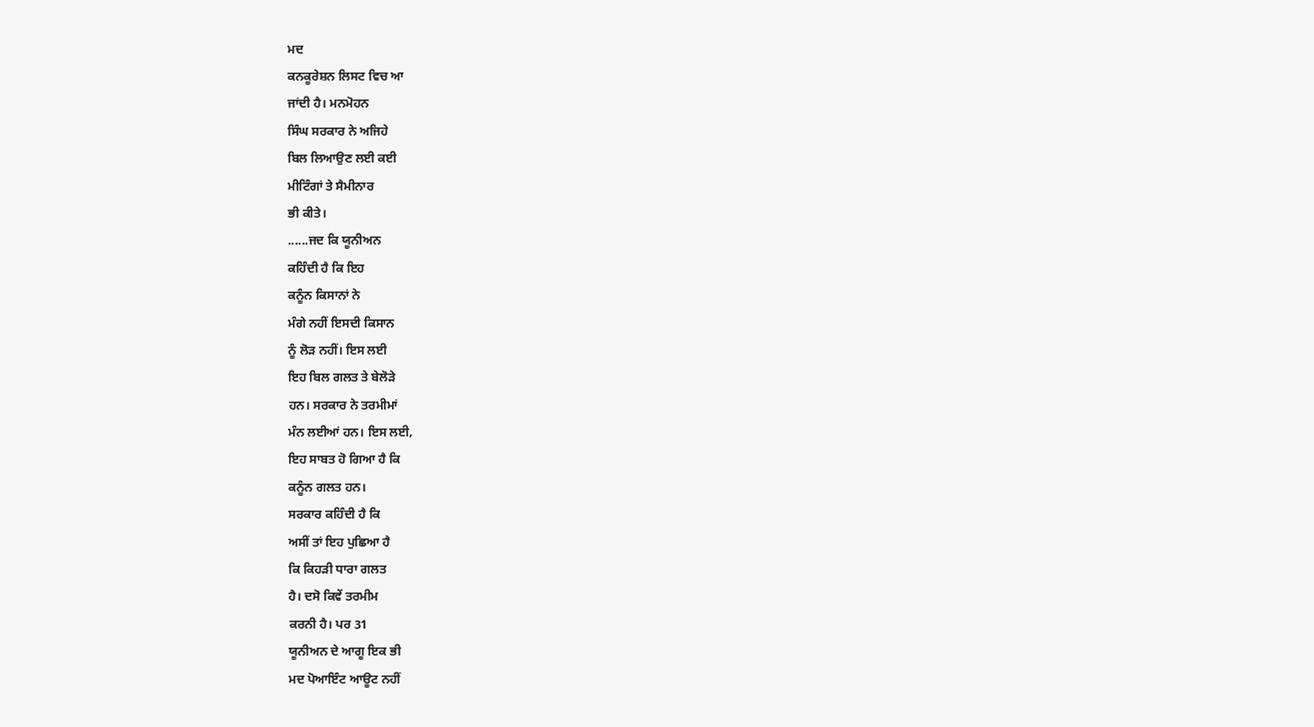ਮਦ
ਕਨਕੂਰੇਸ਼ਨ ਲਿਸਟ ਵਿਚ ਆ
ਜਾਂਦੀ ਹੈ। ਮਨਮੋਹਨ
ਸਿੰਘ ਸਰਕਾਰ ਨੇ ਅਜਿਹੇ
ਬਿਲ ਲਿਆਉਣ ਲਈ ਕਈ
ਮੀਟਿੰਗਾਂ ਤੇ ਸੈਮੀਨਾਰ
ਭੀ ਕੀਤੇ।
......ਜਦ ਕਿ ਯੂਨੀਅਨ
ਕਹਿੰਦੀ ਹੈ ਕਿ ਇਹ
ਕਨੂੰਨ ਕਿਸਾਨਾਂ ਨੇ
ਮੰਗੇ ਨਹੀਂ ਇਸਦੀ ਕਿਸਾਨ
ਨੂੰ ਲੋੜ ਨਹੀਂ। ਇਸ ਲਈ
ਇਹ ਬਿਲ ਗਲਤ ਤੇ ਬੇਲੋੜੇ
ਹਨ। ਸਰਕਾਰ ਨੇ ਤਰਮੀਮਾਂ
ਮੰਨ ਲਈਆਂ ਹਨ। ਇਸ ਲਈ,
ਇਹ ਸਾਬਤ ਹੋ ਗਿਆ ਹੈ ਕਿ
ਕਨੂੰਨ ਗਲਤ ਹਨ।
ਸਰਕਾਰ ਕਹਿੰਦੀ ਹੈ ਕਿ
ਅਸੀਂ ਤਾਂ ਇਹ ਪੁਛਿਆ ਹੈ
ਕਿ ਕਿਹੜੀ ਧਾਰਾ ਗਲਤ
ਹੈ। ਦਸੋ ਕਿਵੇਂ ਤਰਮੀਮ
ਕਰਨੀ ਹੈ। ਪਰ 31
ਯੂਨੀਅਨ ਦੇ ਆਗੂ ਇਕ ਭੀ
ਮਦ ਪੋਆਇੰਟ ਆਊਟ ਨਹੀਂ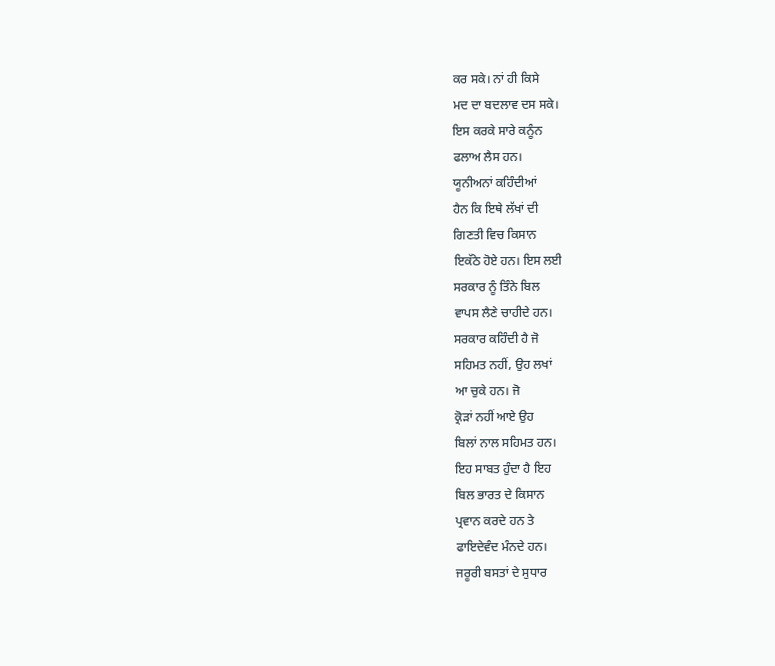ਕਰ ਸਕੇ। ਨਾਂ ਹੀ ਕਿਸੇ
ਮਦ ਦਾ ਬਦਲਾਵ ਦਸ ਸਕੇ।
ਇਸ ਕਰਕੇ ਸਾਰੇ ਕਨੂੰਨ
ਫਲਾਅ ਲੈਸ ਹਨ।
ਯੂਨੀਅਨਾਂ ਕਹਿੰਦੀਆਂ
ਹੈਨ ਕਿ ਇਥੇ ਲੱਖਾਂ ਦੀ
ਗਿਣਤੀ ਵਿਚ ਕਿਸਾਨ
ਇਕੱਠੇ ਹੋਏ ਹਨ। ਇਸ ਲਈ
ਸਰਕਾਰ ਨੂੰ ਤਿੰਨੇ ਬਿਲ
ਵਾਪਸ ਲੈਣੇ ਚਾਹੀਦੇ ਹਨ।
ਸਰਕਾਰ ਕਹਿੰਦੀ ਹੈ ਜੋ
ਸਹਿਮਤ ਨਹੀਂ, ਉਹ ਲਖਾਂ
ਆ ਚੁਕੇ ਹਨ। ਜੋ
ਕ੍ਰੋੜਾਂ ਨਹੀਂ ਆਏ ਉਹ
ਬਿਲਾਂ ਨਾਲ ਸਹਿਮਤ ਹਨ।
ਇਹ ਸਾਬਤ ਹੁੰਦਾ ਹੈ ਇਹ
ਬਿਲ ਭਾਰਤ ਦੇ ਕਿਸਾਨ
ਪ੍ਰਵਾਨ ਕਰਦੇ ਹਨ ਤੇ
ਫਾਇਦੇਵੰਦ ਮੰਨਦੇ ਹਨ।
ਜਰੂਰੀ ਬਸਤਾਂ ਦੇ ਸੁਧਾਰ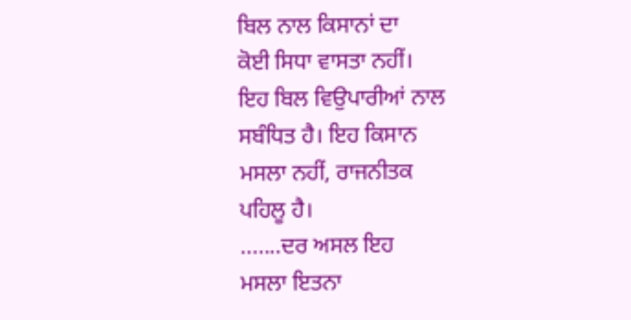ਬਿਲ ਨਾਲ ਕਿਸਾਨਾਂ ਦਾ
ਕੋਈ ਸਿਧਾ ਵਾਸਤਾ ਨਹੀਂ।
ਇਹ ਬਿਲ ਵਿਉਪਾਰੀਆਂ ਨਾਲ
ਸਬੰਧਿਤ ਹੈ। ਇਹ ਕਿਸਾਨ
ਮਸਲਾ ਨਹੀਂ, ਰਾਜਨੀਤਕ
ਪਹਿਲੂ ਹੈ।
.......ਦਰ ਅਸਲ ਇਹ
ਮਸਲਾ ਇਤਨਾ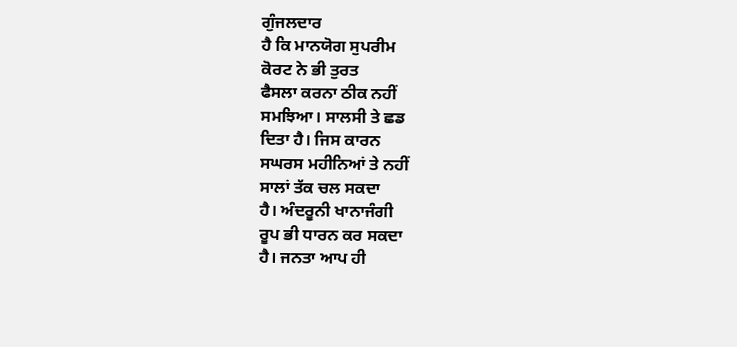ਗੁੰਜਲਦਾਰ
ਹੈ ਕਿ ਮਾਨਯੋਗ ਸੁਪਰੀਮ
ਕੋਰਟ ਨੇ ਭੀ ਤੁਰਤ
ਫੈਸਲਾ ਕਰਨਾ ਠੀਕ ਨਹੀਂ
ਸਮਝਿਆ। ਸਾਲਸੀ ਤੇ ਛਡ
ਦਿਤਾ ਹੈ। ਜਿਸ ਕਾਰਨ
ਸਘਰਸ ਮਹੀਨਿਆਂ ਤੇ ਨਹੀਂ
ਸਾਲਾਂ ਤੱਕ ਚਲ ਸਕਦਾ
ਹੈ। ਅੰਦਰੂਨੀ ਖਾਨਾਜੰਗੀ
ਰੂਪ ਭੀ ਧਾਰਨ ਕਰ ਸਕਦਾ
ਹੈ। ਜਨਤਾ ਆਪ ਹੀ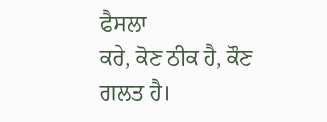ਫੈਸਲਾ
ਕਰੇ, ਕੋਣ ਠੀਕ ਹੈ, ਕੌਣ
ਗਲਤ ਹੈ।